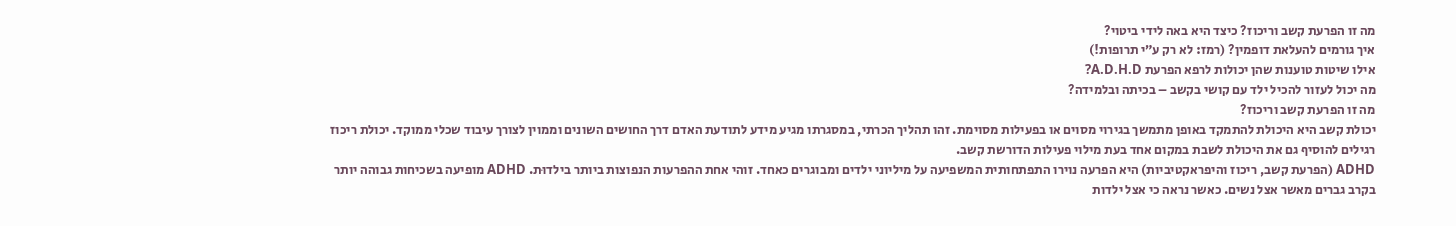מה זו הפרעת קשב וריכוז? כיצד היא באה לידי ביטוי?
איך גורמים להעלאת דופמין? (רמז: לא רק ע״י תרופות!)
אילו שיטות טוענות שהן יכולות לרפא הפרעת A.D.H.D?
מה יכול לעזור להכיל ילד עם קושי בקשב – בכיתה ובלמידה?
מה זו הפרעת קשב וריכוז?
יכולת קשב היא היכולת להתמקד באופן מתמשך בגירוי מסוים או בפעילות מסוימת. זהו תהליך הכרתי, במסגרתו מגיע מידע לתודעת האדם דרך החושים השונים וממוין לצורך עיבוד שכלי ממוקד. יכולת ריכוז רגילים להוסיף גם את היכולת לשבת במקום אחד בעת מילוי פעילות הדורשת קשב.
ADHD (הפרעת קשב, ריכוז והיפראקטיביות) היא הפרעה נוירו התפתחותית המשפיעה על מיליוני ילדים ומבוגרים כאחד. זוהי אחת ההפרעות הנפוצות ביותר בילדוּת. ADHD מופיעה בשכיחות גבוהה יותר בקרב גברים מאשר אצל נשים. כאשר נראה כי אצל ילדות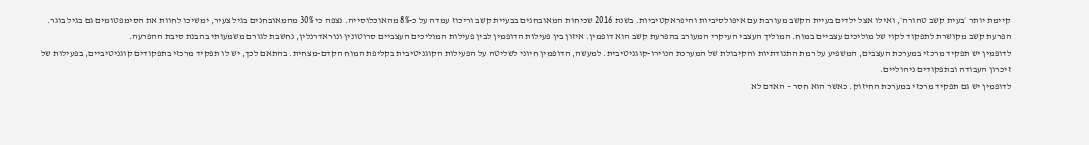קיימת יותר ׳בעית קשב טהורה׳, ואילו אצל ילדים בעיית הקשב מעורבת עם איפולסיביות והיפראקטיביות. בשנת 2016 שכיחות המאובחנים בבעיית קשב וריכוז עמדה על כ-8% מהאוכלוסייה. נצפה כי 30% מהמאובחנים בגיל צעיר, ימשיכו לחוות את הסימפטומים גם בגיל בוגר.
הפרעת קשב מקושרת לתפקוד לקוי של מוליכים עצביים במוח. המוליך העצבי העיקרי המעורב בהפרעת קשב הוא דופמין. איזון בין פעילות הדופמין לבין פעילות המוליכים העצביים סרוטונין ונוראדרנלין, נחשבת לגורם משמעותי בהבנת סיבת ההפרעה.
לדופמין יש תפקיד מרכזי במערכת העצבים, המשפיע על רמת התנודתיות והקיבולת של המערכת הנוירו-קוגניטיבית. למעשה, הדופמין חיוני לשליטה על הפעילות הקוגניטיבית בקליפת המוח הקדם-מצחית. בהתאם לכך, יש לו תפקיד מרכזי בתפקודים קוגניטיביים, בפעילות של זיכרון העבודה ובתפקודים ניהוליים.
לדופמין יש גם תפקיד מרכזי במערכת החיזוק. כאשר הוא חסר – האדם לא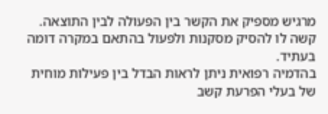מרגיש מספיק את הקשר בין הפעולה לבין התוצאה. קשה לו להסיק מסקנות ולפעול בהתאם במקרה דומה בעתיד.
בהדמיה רפואית ניתן לראות הבדל בין פעילות מוחית של בעלי הפרעת קשב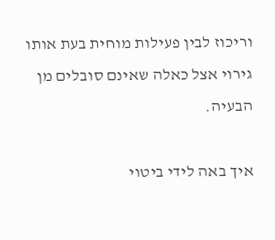וריכוז לבין פעילות מוחית בעת אותו גירוי אצל כאלה שאינם סובלים מן הבעיה.

איך באה לידי ביטוי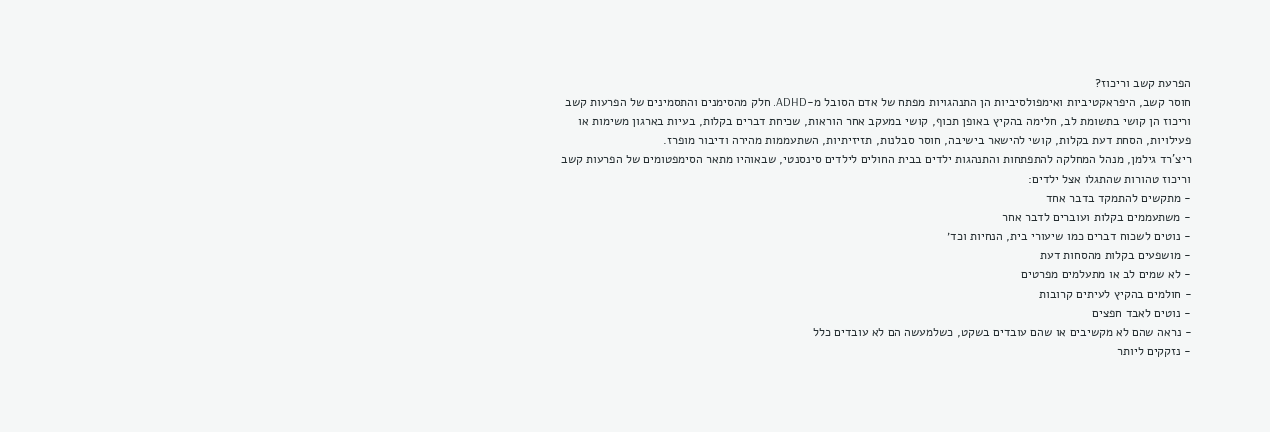הפרעת קשב וריכוז?
חוסר קשב, היפראקטיביות ואימפולסיביות הן התנהגויות מפתח של אדם הסובל מ-ADHD. חלק מהסימנים והתסמינים של הפרעות קשב וריכוז הן קושי בתשומת לב, חלימה בהקיץ באופן תכוף, קושי במעקב אחר הוראות, שכיחת דברים בקלות, בעיות בארגון משימות או פעילויות, הסחת דעת בקלות, קושי להישאר בישיבה, חוסר סבלנות, תזיזיתיות, השתעממות מהירה ודיבור מופרז.
ריצ'רד גילמן, מנהל המחלקה להתפתחות והתנהגות ילדים בבית החולים לילדים סינסנטי, שבאוהיו מתאר הסימפטומים של הפרעות קשב וריכוז טהורות שהתגלו אצל ילדים:
- מתקשים להתמקד בדבר אחד
- משתעממים בקלות ועוברים לדבר אחר
- נוטים לשכוח דברים כמו שיעורי בית, הנחיות וכד׳
- מושפעים בקלות מהסחות דעת
- לא שמים לב או מתעלמים מפרטים
- חולמים בהקיץ לעיתים קרובות
- נוטים לאבד חפצים
- נראה שהם לא מקשיבים או שהם עובדים בשקט, כשלמעשה הם לא עובדים כלל
- נזקקים ליותר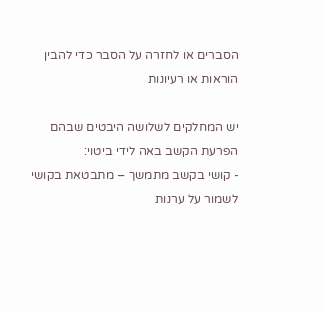הסברים או לחזרה על הסבר כדי להבין הוראות או רעיונות

יש המחלקים לשלושה היבטים שבהם הפרעת הקשב באה לידי ביטוי:
- קושי בקשב מתמשך – מתבטאת בקושי לשמור על ערנות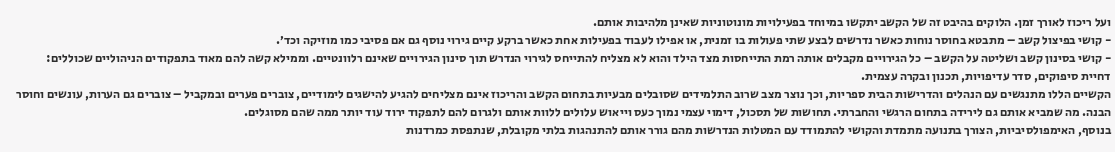ועל ריכוז לאורך זמן. הלוקים בהיבט זה של הקשב יתקשו במיוחד בפעילויות מונוטוניות שאינן מלהיבות אותם.
- קושי בפיצול קשב – מתבטא בחוסר נוחות כאשר נדרשים לבצע שתי פעולות בו זמנית, או אפילו לעבוד בפעילות אחת כאשר ברקע קיים גירוי נוסף גם אם פסיבי כמו מוזיקה וכד׳.
- קושי בסינון קשב ושליטה על הקשב – כל הגירויים מקבלים אותה רמת התייחסות מצד הילד והוא לא מצליח להתייחס לגירוי הנדרש תוך סינון הגירויים שאינם רלוונטיים. וממילא קשה להם מאוד בתפקודים הניהוליים שכוללים: דחיית סיפוקים, סדר עדיפויות, תכנון ובקרה עצמית.
הקשיים הללו מתנגשים עם הנהלים והדרישות הבית ספריות, וכך נוצר מצב שרוב התלמידים שסובלים מבעיות בתחום הקשב והריכוז אינם מצליחים להגיע להישגים לימודיים, צוברים פערים ובמקביל – צוברים גם הערות, עונשים וחוסר הבנה. מה שמביא אותם גם לירידה בתחום הרגשי והחברתי. תחושות של תסכול, דימוי עצמי נמוך כעס וייאוש עלולים ללוות אותם ולגרום להם לתפקוד ירוד עוד יותר ממה שהם מסוגלים.
בנוסף, האימפולסיביות, הצורך בתנועה מתמדת והקושי להתמודד עם המטלות הנדרשות מהם גורר אותם להתנהגות בלתי מקובלת, שנתפסת כמרדנות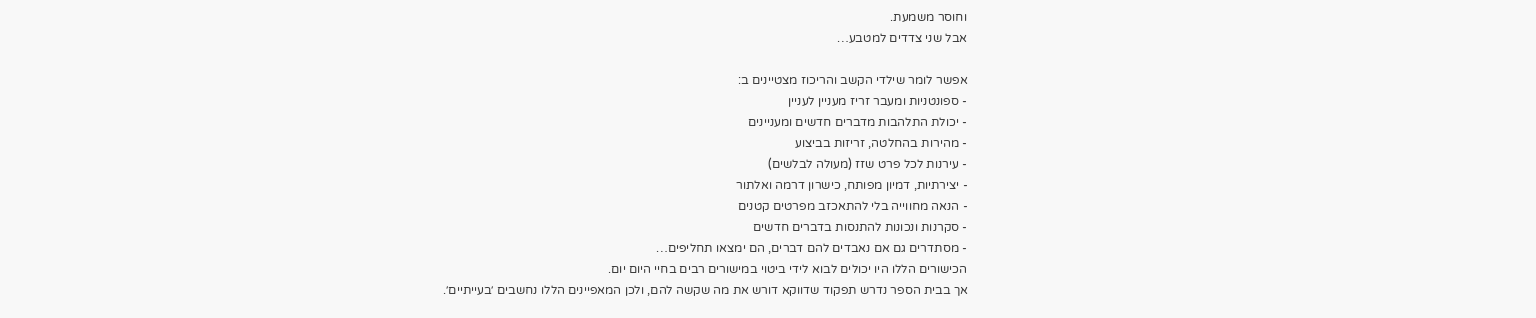וחוסר משמעת.
אבל שני צדדים למטבע…

אפשר לומר שילדי הקשב והריכוז מצטיינים ב:
- ספונטניות ומעבר זריז מעניין לעניין
- יכולת התלהבות מדברים חדשים ומעניינים
- מהירות בהחלטה, זריזות בביצוע
- עירנות לכל פרט שזז (מעולה לבלשים)
- יצירתיות, דמיון מפותח, כישרון דרמה ואלתור
- הנאה מחווייה בלי להתאכזב מפרטים קטנים
- סקרנות ונכונות להתנסות בדברים חדשים
- מסתדרים גם אם נאבדים להם דברים, הם ימצאו תחליפים…
הכישורים הללו היו יכולים לבוא לידי ביטוי במישורים רבים בחיי היום יום.
אך בבית הספר נדרש תפקוד שדווקא דורש את מה שקשה להם, ולכן המאפיינים הללו נחשבים ׳בעייתיים׳.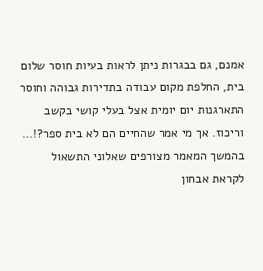אמנם, גם בבגרות ניתן לראות בעיות חוסר שלום בית, החלפת מקום עבודה בתדירות גבוהה וחוסר התארגנות יום יומית אצל בעלי קושי בקשב וריכוז. אך מי אמר שהחיים הם לא בית ספר?!…
בהמשך המאמר מצורפים שאלוני התשאול לקראת אבחון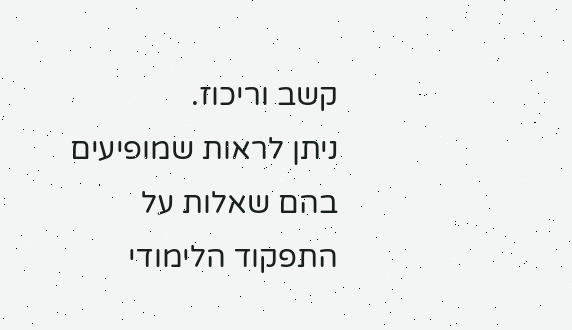קשב וריכוז.
ניתן לראות שמופיעים בהם שאלות על התפקוד הלימודי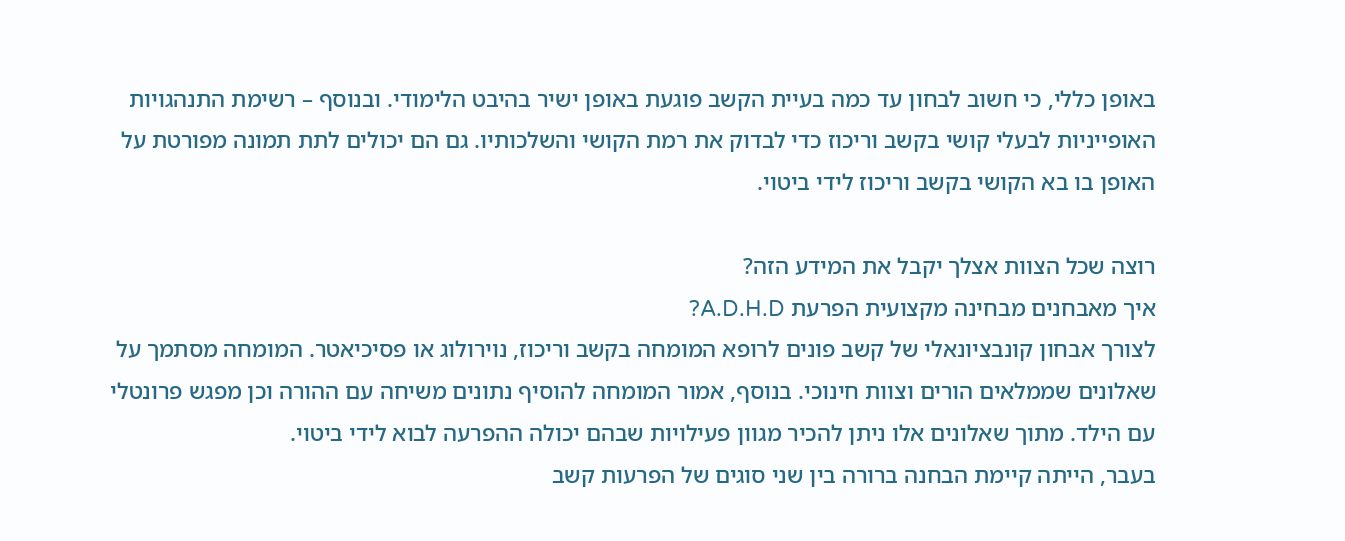באופן כללי, כי חשוב לבחון עד כמה בעיית הקשב פוגעת באופן ישיר בהיבט הלימודי. ובנוסף – רשימת התנהגויות האופייניות לבעלי קושי בקשב וריכוז כדי לבדוק את רמת הקושי והשלכותיו. גם הם יכולים לתת תמונה מפורטת על האופן בו בא הקושי בקשב וריכוז לידי ביטוי.

רוצה שכל הצוות אצלך יקבל את המידע הזה?
איך מאבחנים מבחינה מקצועית הפרעת A.D.H.D?
לצורך אבחון קונבציונאלי של קשב פונים לרופא המומחה בקשב וריכוז, נוירולוג או פסיכיאטר. המומחה מסתמך על שאלונים שממלאים הורים וצוות חינוכי. בנוסף, אמור המומחה להוסיף נתונים משיחה עם ההורה וכן מפגש פרונטלי עם הילד. מתוך שאלונים אלו ניתן להכיר מגוון פעילויות שבהם יכולה ההפרעה לבוא לידי ביטוי.
בעבר, הייתה קיימת הבחנה ברורה בין שני סוגים של הפרעות קשב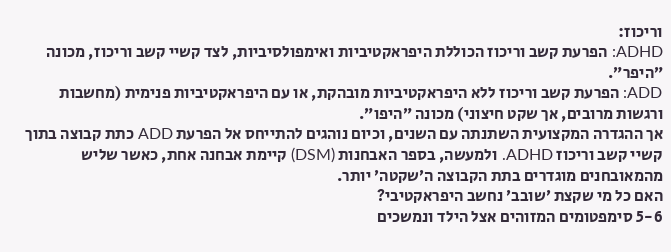וריכוז:
ADHD: הפרעת קשב וריכוז הכוללת היפראקטיביות ואימפולסיביות, לצד קשיי קשב וריכוז, מכונה ״היפר״.
ADD: הפרעת קשב וריכוז ללא היפראקטיביות מובהקת, או עם היפראקטיביות פנימית (מחשבות ורגשות מרובים, אך שקט חיצוני) מכונה ״היפו״.
אך ההגדרה המקצועית השתנתה עם השנים, וכיום נוהגים להתייחס אל הפרעת ADD כתת קבוצה בתוך קשיי קשב וריכוז ADHD. ולמעשה, בספר האבחנות (DSM) קיימת אבחנה אחת, כאשר שליש מהמאובחנים מוגדרים בתת הקבוצה ה׳שקטה׳ יותר.
האם כל מי שקצת ׳שובב׳ נחשב היפראקטיבי?
5-6 סימפטומים המזוהים אצל הילד ונמשכים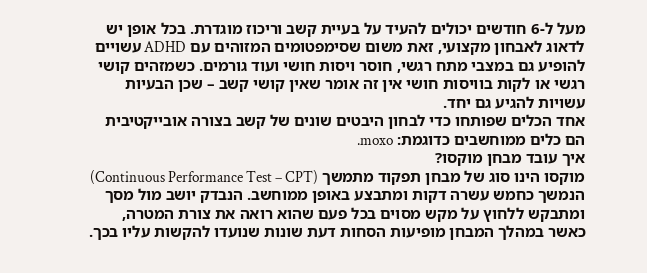מעל ל-6 חודשים יכולים להעיד על בעיית קשב וריכוז מוגדרת. בכל אופן יש לדאוג לאבחון מקצועי, זאת משום שסימפטומים המזוהים עם ADHD עשויים להופיע גם במצבי מתח רגשי, חוסר ויסות חושי ועוד גורמים. כשמזהים קושי רגשי או לקות בוויסות חושי אין זה אומר שאין קושי קשב – שכן הבעיות עשויות להגיע גם יחד.
אחד הכלים שפותחו כדי לבחון היבטים שונים של קשב בצורה אובייקטיבית הם כלים ממוחשבים כדוגמת: moxo.
איך עובד מבחן מוקסו?
מוקסו הינו סוג של מבחן תפקוד מתמשך (Continuous Performance Test – CPT) הנמשך כחמש עשרה דקות ומתבצע באופן ממוחשב. הנבדק יושב מול מסך ומתבקש ללחוץ על מקש מסוים בכל פעם שהוא רואה את צורת המטרה, כאשר במהלך המבחן מופיעות הסחות דעת שונות שנועדו להקשות עליו בכך.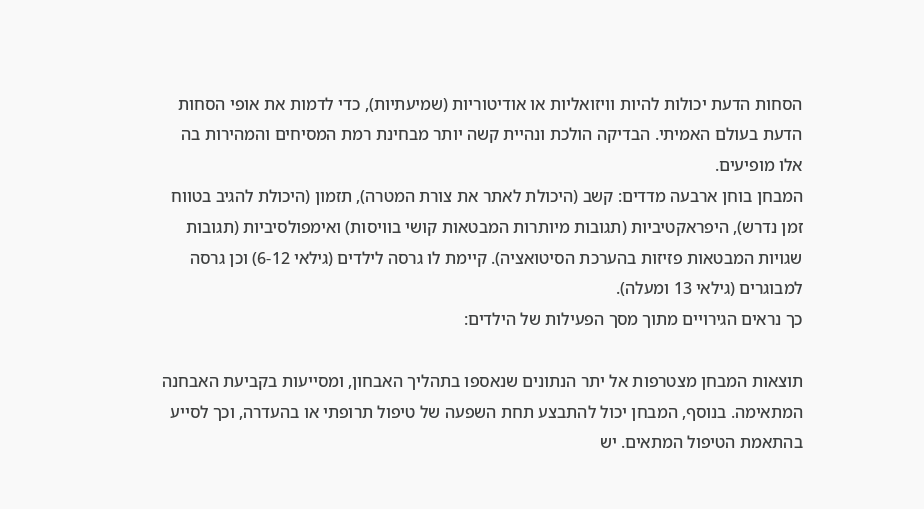הסחות הדעת יכולות להיות וויזואליות או אודיטוריות (שמיעתיות), כדי לדמות את אופי הסחות הדעת בעולם האמיתי. הבדיקה הולכת ונהיית קשה יותר מבחינת רמת המסיחים והמהירות בה אלו מופיעים.
המבחן בוחן ארבעה מדדים: קשב (היכולת לאתר את צורת המטרה), תזמון (היכולת להגיב בטווח זמן נדרש), היפראקטיביות (תגובות מיותרות המבטאות קושי בוויסות) ואימפולסיביות (תגובות שגויות המבטאות פזיזות בהערכת הסיטואציה). קיימת לו גרסה לילדים (גילאי 6-12) וכן גרסה למבוגרים (גילאי 13 ומעלה).
כך נראים הגירויים מתוך מסך הפעילות של הילדים:

תוצאות המבחן מצטרפות אל יתר הנתונים שנאספו בתהליך האבחון, ומסייעות בקביעת האבחנה המתאימה. בנוסף, המבחן יכול להתבצע תחת השפעה של טיפול תרופתי או בהעדרה, וכך לסייע בהתאמת הטיפול המתאים. יש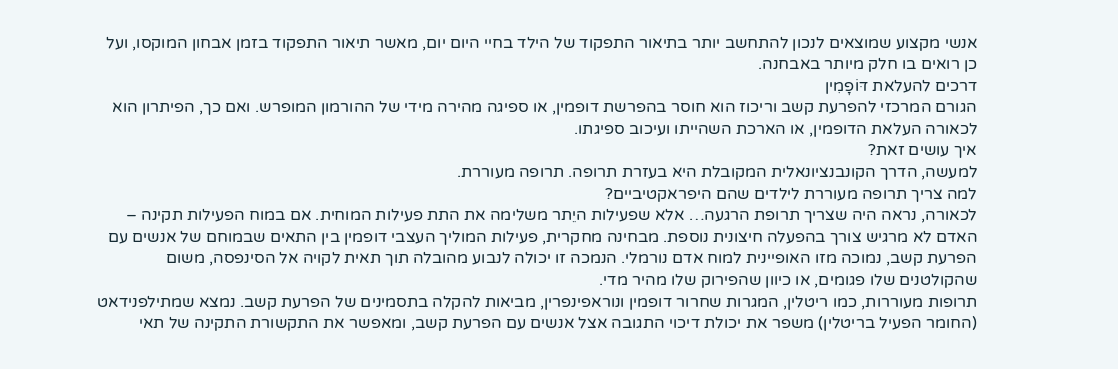אנשי מקצוע שמוצאים לנכון להתחשב יותר בתיאור התפקוד של הילד בחיי היום יום, מאשר תיאור התפקוד בזמן אבחון המוקסו, ועל כן רואים בו חלק מיותר באבחנה.
דרכים להעלאת דּוֹפָמִין
הגורם המרכזי להפרעת קשב וריכוז הוא חוסר בהפרשת דופמין, או ספיגה מהירה מידי של ההורמון המופרש. ואם כך, הפיתרון הוא לכאורה העלאת הדופמין, או הארכת השהייתו ועיכוב ספיגתו.
איך עושים זאת?
למעשה, הדרך הקונבנציונאלית המקובלת היא בעזרת תרופה. תרופה מעוררת.
למה צריך תרופה מעוררת לילדים שהם היפראקטיביים?
לכאורה, נראה היה שצריך תרופת הרגעה… אלא שפעילות היֵתר משלימה את התת פעילות המוחית. אם במוח הפעילות תקינה – האדם לא מרגיש צורך בהפעלה חיצונית נוספת. מבחינה מחקרית, פעילות המוליך העצבי דופמין בין התאים שבמוחם של אנשים עם הפרעת קשב, נמוכה מזו האופיינית למוח אדם נורמלי. הנמכה זו יכולה לנבוע מהובלה תוך תאית לקויה אל הסינפסה, משום שהקולטנים שלו פגומים, או כיוון שהפירוק שלו מהיר מדי.
תרופות מעוררות, כמו ריטלין, המגרות שחרור דופמין ונוראפינפרין, מביאות להקלה בתסמינים של הפרעת קשב. נמצא שמתילפנידאט (החומר הפעיל בריטלין) משפר את יכולת דיכוי התגובה אצל אנשים עם הפרעת קשב, ומאפשר את התקשורת התקינה של תאי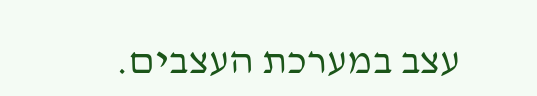עצב במערכת העצבים.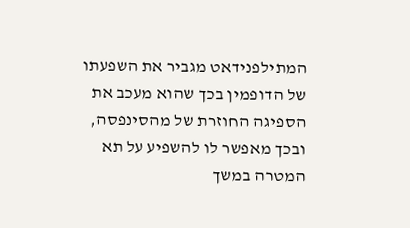המתילפנידאט מגביר את השפעתו של הדופמין בכך שהוא מעכב את הספיגה החוזרת של מהסינפסה, ובכך מאפשר לו להשפיע על תא המטרה במשך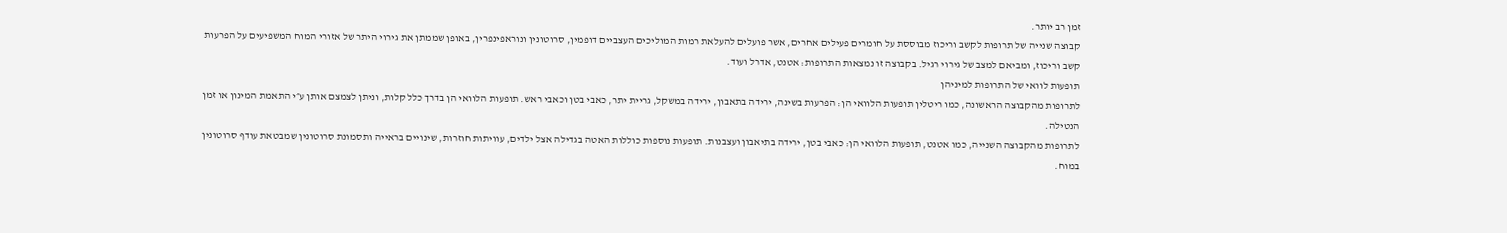זמן רב יותר.
קבוצה שנייה של תרופות לקשב וריכוז מבוססת על חומרים פעילים אחרים, אשר פועלים להעלאת רמות המוליכים העצביים דופמין, סרוטונין ונוראפינפרין, באופן שממתן את גירוי היתר של אזורי המוח המשפיעים על הפרעות קשב וריכוז, ומביאם למצב של גירוי רגיל. בקבוצה זו נמצאות התרופות: אטנט, אדרל ועוד.
תופעות לוואי של התרופות למיניהן
לתרופות מהקבוצה הראשונה, כמו ריטלין תופעות הלוואי הן: הפרעות בשינה, ירידה בתאבון, ירידה במשקל, גריית יתר, כאבי בטן וכאבי ראש. תופעות הלוואי הן בדרך כלל קלות, וניתן לצמצם אותן ע״י התאמת המינון או זמן הנטילה.
לתרופות מהקבוצה השנייה, כמו אטנט, תופעות הלוואי הן: כאבי בטן, ירידה בתיאבון ועצבנות. תופעות נוספות כוללות האטה בגדילה אצל ילדים, עוויתות חוזרות, שינויים בראייה ותסמונת סרוטונין שמבטאת עודף סרוטונין במוח.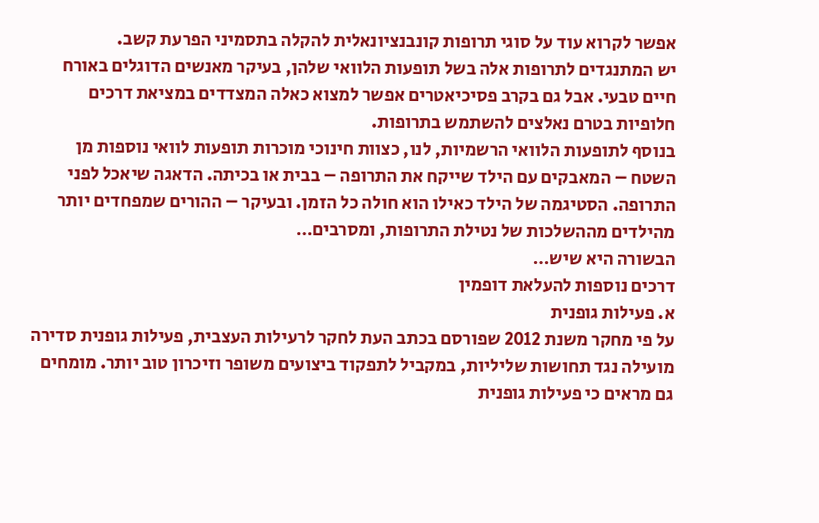אפשר לקרוא עוד על סוגי תרופות קונבנציונאלית להקלה בתסמיני הפרעת קשב.
יש המתנגדים לתרופות אלה בשל תופעות הלוואי שלהן, בעיקר מאנשים הדוגלים באורח חיים טבעי. אבל גם בקרב פסיכיאטרים אפשר למצוא כאלה המצדדים במציאת דרכים חלופיות בטרם נאלצים להשתמש בתרופות.
בנוסף לתופעות הלוואי הרשמיות, לנו, כצוות חינוכי מוכרות תופעות לוואי נוספות מן השטח – המאבקים עם הילד שייקח את התרופה – בבית או בכיתה. הדאגה שיאכל לפני התרופה. הסטיגמה של הילד כאילו הוא חולה כל הזמן. ובעיקר – ההורים שמפחדים יותר מהילדים מההשלכות של נטילת התרופות, ומסרבים…
הבשורה היא שיש…
דרכים נוספות להעלאת דופמין
א. פעילות גופנית
על פי מחקר משנת 2012 שפורסם בכתב העת לחקר לרעילות העצבית, פעילות גופנית סדירה מועילה נגד תחושות שליליות, במקביל לתפקוד ביצועים משופר וזיכרון טוב יותר. מומחים גם מראים כי פעילות גופנית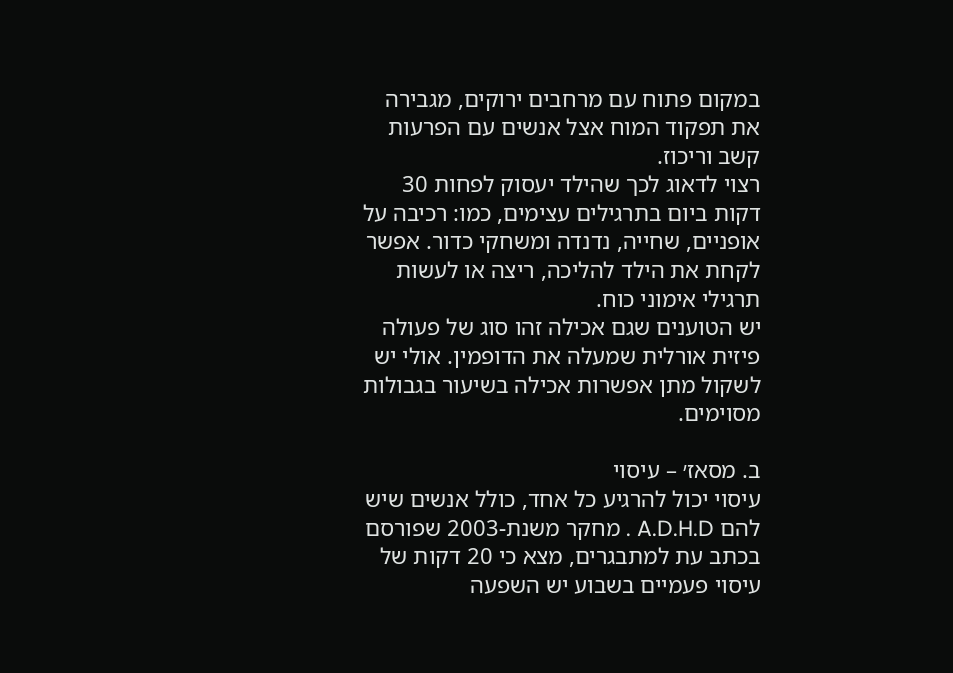במקום פתוח עם מרחבים ירוקים, מגבירה את תפקוד המוח אצל אנשים עם הפרעות קשב וריכוז.
רצוי לדאוג לכך שהילד יעסוק לפחות 30 דקות ביום בתרגילים עצימים, כמו: רכיבה על אופניים, שחייה, נדנדה ומשחקי כדור. אפשר לקחת את הילד להליכה, ריצה או לעשות תרגילי אימוני כוח.
יש הטוענים שגם אכילה זהו סוג של פעולה פיזית אורלית שמעלה את הדופמין. אולי יש לשקול מתן אפשרות אכילה בשיעור בגבולות מסוימים.

ב. מסאז׳ – עיסוי
עיסוי יכול להרגיע כל אחד, כולל אנשים שיש להם A.D.H.D . מחקר משנת-2003 שפורסם בכתב עת למתבגרים, מצא כי 20 דקות של עיסוי פעמיים בשבוע יש השפעה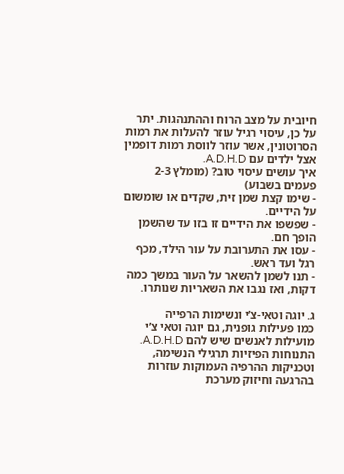חיובית על מצב הרוח וההתנהגות. יתר על כן, עיסוי רגיל עוזר להעלות את רמות הסרוטונין, אשר עוזר לווסת רמות דופמין אצל ילדים עם A.D.H.D.
איך עושים עיסוי טוב? (מומלץ 2-3 פעמים בשבוע)
- שימו קצת שמן זית, שקדים או שומשום על הידיים.
- שפשפו את הידיים זו בזו עד שהשמן הופך חם.
- עסו את התערובת על עור הילד, מכף רגל ועד ראש.
- תנו לשמן להשאר על העור במשך כמה דקות, ואז נגבו את השאריות שנותרו.

ג. יוגה וטאי-צ’י ונשימות הרפייה
כמו פעילות גופנית, גם יוגה וטאי צ’י מועילות לאנשים שיש להם A.D.H.D. התנוחות הפיזיות תרגילי הנשימה, וטכניקות ההרפיה העמוקות עוזרות בהרגעה וחיזוק מערכת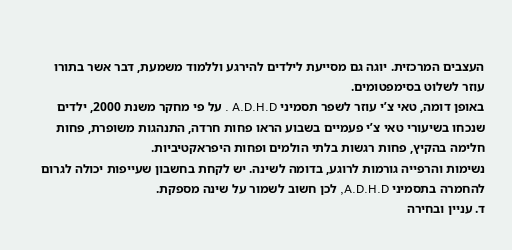העצבים המרכזית. יוגה גם מסייעת לילדים להירגע וללמוד משמעת, דבר אשר בתורו עוזר לשלוט בסימפטומים.
באופן דומה, טאי צ’י עוזר לשפר תסמיני A.D.H.D . על פי מחקר משנת 2000, ילדים שנכחו בשיעורי טאי צ’י פעמיים בשבוע הראו פחות חרדה, התנהגות משופרת, פחות חלימה בהקיץ, פחות רגשות בלתי הולמים ופחות היפראקטיביות.
נשימות והרפייה גורמות לרוגע, בדומה לשינה. יש לקחת בחשבון שעייפות יכולה לגרום להחמרה בתסמיני A.D.H.D, לכן חשוב לשמור על שינה מספקת.
ד. עניין ובחירה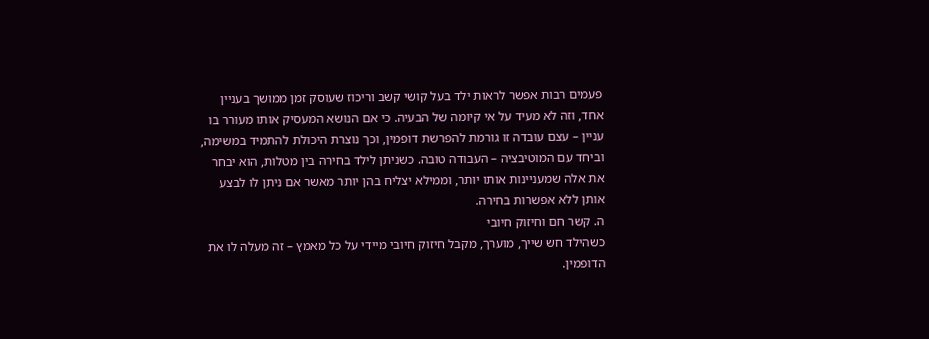פעמים רבות אפשר לראות ילד בעל קושי קשב וריכוז שעוסק זמן ממושך בעניין אחד, וזה לא מעיד על אי קיומה של הבעיה. כי אם הנושא המעסיק אותו מעורר בו עניין – עצם עובדה זו גורמת להפרשת דופמין, וכך נוצרת היכולת להתמיד במשימה, וביחד עם המוטיבציה – העבודה טובה. כשניתן לילד בחירה בין מטלות, הוא יבחר את אלה שמעניינות אותו יותר, וממילא יצליח בהן יותר מאשר אם ניתן לו לבצע אותן ללא אפשרות בחירה.
ה. קשר חם וחיזוק חיובי
כשהילד חש שייך, מוערך, מקבל חיזוק חיובי מיידי על כל מאמץ – זה מעלה לו את הדופמין.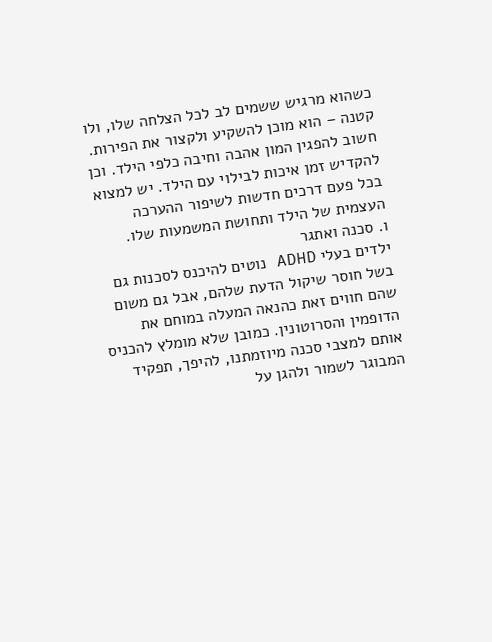כשהוא מרגיש ששמים לב לכל הצלחה שלו, ולו קטנה – הוא מוכן להשקיע ולקצור את הפירות. חשוב להפגין המון אהבה וחיבה כלפי הילד. וכן להקדיש זמן איכות לבילוי עם הילד. יש למצוא בכל פעם דרכים חדשות לשיפור ההערכה העצמית של הילד ותחושת המשמעות שלו.
ו. סכנה ואתגר
ילדים בעלי ADHD נוטים להיכנס לסכנות גם בשל חוסר שיקול הדעת שלהם, אבל גם משום שהם חווים זאת כהנאה המעלה במוחם את הדופמין והסרוטונין. כמובן שלא מומלץ להכניס אותם למצבי סכנה מיוזמתנו, להיפך, תפקיד המבוגר לשמור ולהגן על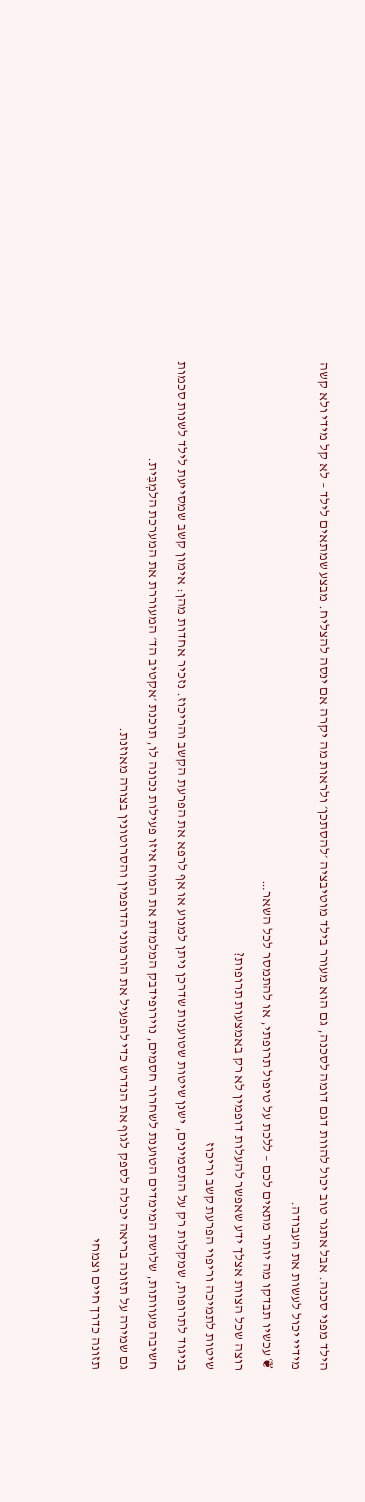הילד מפני סכנה. אבל אתגר טוב יכול להוות דגם דומה לסכנה, גם הוא מעורר בילד מוטיבציה ׳להסתכן׳ ולראות מה יקרה אם ינסה להצליח. מבצע שמתאים לילד – לא קל מידי ולא קשה מידיי יכול לעשות את העבודה.
❦ עכשיו תבדקו מה יותר מתאים לכם – ללכת על טיפול תרופתי, או להתמסר לכל השאר…
רוצה שכל הצוות אצלך ידע שאפשר להעלות דופמין לא רק באמצעות תרופות?
שיטות לתמיכה וריפוי הפרעת קשב וריכוז
בניגוד לתרופות, שמקלות רק על התסמינים, ישנן שיטות שטוענות שדרכן ניתן למנוע או אף לרפא את הפרעת הקשב והריכוז. נזכיר אחדות מהן: אימון קשב שמסייעת לילד לשנות סכמות חשיבה מעוותות, שלושת המימדים הטוענת לשחרור חסמים, נוירופידבק המלמדת את המוח איזו פעילות נכונה לו, תוכנת ׳אקטיב הד׳ המעוררת את המערכת הלמְבִּית.
גם שמירה על תזונה בריאה יכולה לספק לגוף את הנדרש כדי להפעיל את הורמוני הדופמין והסרוטונין בצורה מאוזנת.
תזונה כדרך חיים וצמחי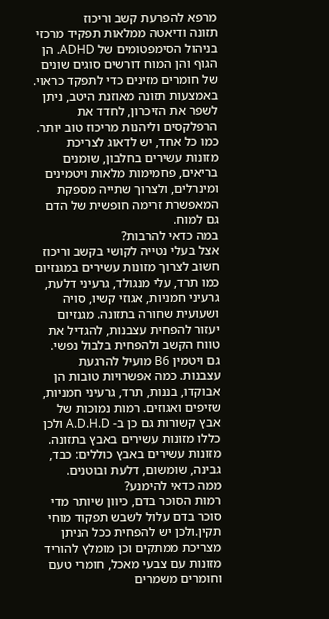מרפא להפרעת קשב וריכוז
תזונה ודיאטה ממלאות תפקיד מרכזי בניהול הסימפטומים של ADHD. הן הגוף והן המוח דורשים סוגים שונים של חומרים מזינים כדי לתפקד כראוי. באמצעות תזונה מאוזנת היטב, ניתן לשפר את הזיכרון, לחדד את הרפלקסים וליהנות מריכוז טוב יותר.
כמו כל אחד, יש לדאוג לצריכת מזונות עשירים בחלבון, שומנים בריאים, פחמימות מלאות ויטמינים ומינרלים, ולצרוך שתייה מספקת המאפשרת זרימה חופשית של הדם גם למוח.
במה כדאי להרבות?
אצל בעלי נטייה לקושי בקשב וריכוז חשוב לצרוך מזונות עשירים במגנזיום כמו תרד, עלי מנגולד, גרעיני דלעת, גרעיני חמניות, אגוזי קשיו, סויה ושעועית שחורה בתזונה. מגנזיום יעזור להפחית עצבנות, להגדיל את טווח הקשב ולהפחית בלבול נפשי. גם ויטמין B6 מועיל להרגעת עצבנות. כמה אפשרויות טובות הן אבוקדו, בננות, תרד, גרעיני חמניות, שזיפים ואגוזים. רמות נמוכות של אבץ קשורות גם כן ב- A.D.H.D ולכן כללו מזונות עשירים באבץ בתזונה. מזונות עשירים באבץ כוללים: כבד, גבינה, שומשום, דלעת ובוטנים.
ממה כדאי להימנע?
רמות הסוכר בדם, כיוון שיותר מדי סוכר בדם עלול לשבש תפקוד מוחי תקין.ולכן יש להפחית ככל הניתן מצריכת ממתקים וכן מומלץ להוריד מזונות עם צבעי מאכל, חומרי טעם וחומרים משמרים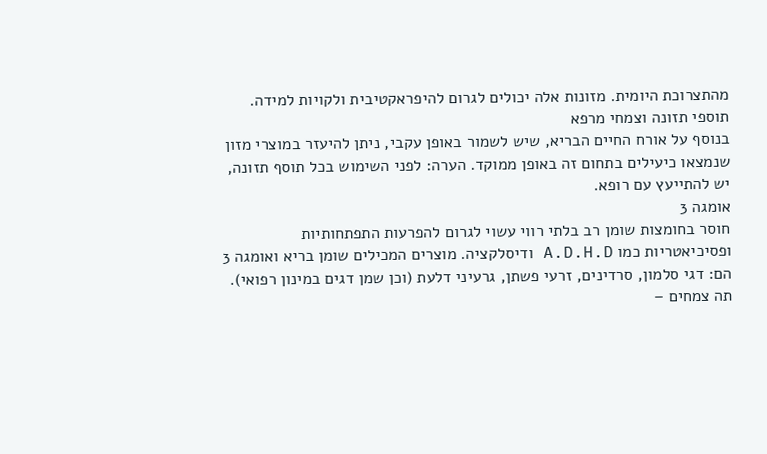מהתצרוכת היומית. מזונות אלה יכולים לגרום להיפראקטיבית ולקויות למידה.
תוספי תזונה וצמחי מרפא
בנוסף על אורח החיים הבריא, שיש לשמור באופן עקבי, ניתן להיעזר במוצרי מזון שנמצאו כיעילים בתחום זה באופן ממוקד. הערה: לפני השימוש בכל תוסף תזונה, יש להתייעץ עם רופא.
אומגה 3
חוסר בחומצות שומן רב בלתי רווי עשוי לגרום להפרעות התפתחותיות ופסיכיאטריות כמו A.D.H.D ודיסלקציה. מוצרים המכילים שומן בריא ואומגה 3 הם: דגי סלמון, סרדינים, זרעי פשתן, גרעיני דלעת (וכן שמן דגים במינון רפואי).
תה צמחים –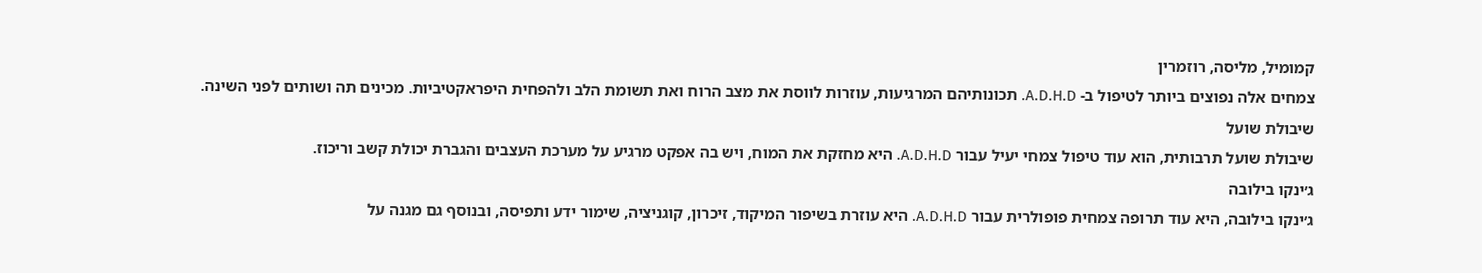קמומיל, מליסה, רוזמרין
צמחים אלה נפוצים ביותר לטיפול ב- A.D.H.D. תכונותיהם המרגיעות, עוזרות לווסת את מצב הרוח ואת תשומת הלב ולהפחית היפראקטיביות. מכינים תה ושותים לפני השינה.
שיבולת שועל
שיבולת שועל תרבותית, הוא עוד טיפול צמחי יעיל עבור A.D.H.D. היא מחזקת את המוח, ויש בה אפקט מרגיע על מערכת העצבים והגברת יכולת קשב וריכוז.
ג׳ינקו בילובה
ג׳ינקו בילובה, היא עוד תרופה צמחית פופולרית עבור A.D.H.D. היא עוזרת בשיפור המיקוד, זיכרון, קוגניציה, שימור ידע ותפיסה, ובנוסף גם מגנה על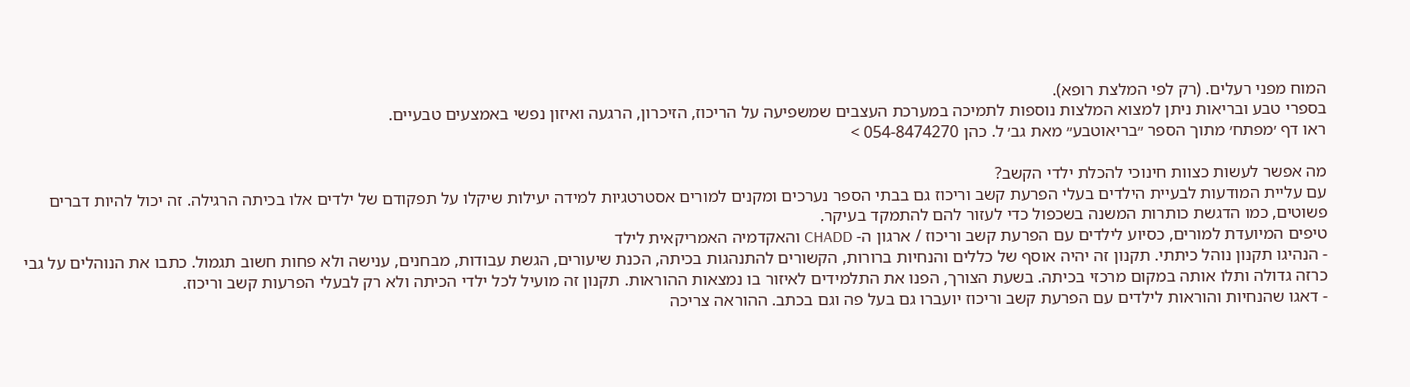המוח מפני רעלים. (רק לפי המלצת רופא).
בספרי טבע ובריאות ניתן למצוא המלצות נוספות לתמיכה במערכת העצבים שמשפיעה על הריכוז, הזיכרון, הרגעה ואיזון נפשי באמצעים טבעיים.
ראו דף ׳מפתח׳ מתוך הספר ״בריאוטבע״ מאת גב׳ ל. כהן 054-8474270 >

מה אפשר לעשות כצוות חינוכי להכלת ילדי הקשב?
עם עליית המודעות לבעיית הילדים בעלי הפרעת קשב וריכוז גם בבתי הספר נערכים ומקנים למורים אסטרטגיות למידה יעילות שיקלו על תפקודם של ילדים אלו בכיתה הרגילה. זה יכול להיות דברים פשוטים, כמו הדגשת כותרות המשנה בשכפול כדי לעזור להם להתמקד בעיקר.
טיפים המיועדת למורים, כסיוע לילדים עם הפרעת קשב וריכוז / ארגון ה- CHADD והאקדמיה האמריקאית לילד
- הנהיגו תקנון נוהל כיתתי. תקנון זה יהיה אוסף של כללים והנחיות ברורות, הקשורים להתנהגות בכיתה, הכנת שיעורים, הגשת עבודות, מבחנים, ענישה ולא פחות חשוב תגמול. כתבו את הנוהלים על גבי כרזה גדולה ותלו אותה במקום מרכזי בכיתה. בשעת הצורך, הפנו את התלמידים לאיזור בו נמצאות ההוראות. תקנון זה מועיל לכל ילדי הכיתה ולא רק לבעלי הפרעות קשב וריכוז.
- דאגו שהנחיות והוראות לילדים עם הפרעת קשב וריכוז יועברו גם בעל פה וגם בכתב. ההוראה צריכה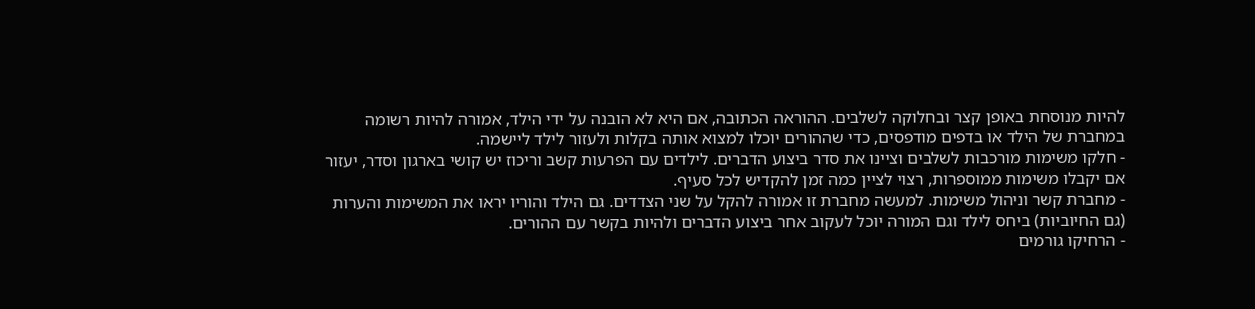להיות מנוסחת באופן קצר ובחלוקה לשלבים. ההוראה הכתובה, אם היא לא הובנה על ידי הילד, אמורה להיות רשומה במחברת של הילד או בדפים מודפסים, כדי שההורים יוכלו למצוא אותה בקלות ולעזור לילד ליישמה.
- חלקו משימות מורכבות לשלבים וציינו את סדר ביצוע הדברים. לילדים עם הפרעות קשב וריכוז יש קושי בארגון וסדר, יעזור אם יקבלו משימות ממוספרות, רצוי לציין כמה זמן להקדיש לכל סעיף.
- מחברת קשר וניהול משימות. למעשה מחברת זו אמורה להקל על שני הצדדים. גם הילד והוריו יראו את המשימות והערות (גם החיוביות) ביחס לילד וגם המורה יוכל לעקוב אחר ביצוע הדברים ולהיות בקשר עם ההורים.
- הרחיקו גורמים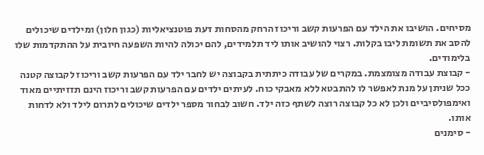מסיחים. הושיבו את הילד עם הפרעות קשב וריכוז הרחק מהסחות דעת פוטנציאליות (כגון חלון) ומילדים שיכולים להסב את תשומת ליבו בקלות. רצוי להושיב אותו ליד תלמידים, להם יכולה להיות השפעה חיובית על ההתקדמות שלו בלימודים.
- קבוצת עבודה מצומצמת. במקרים של עבודה כיתתית בקבוצה יש לחבר ילד עם הפרעות קשב וריכוז לקבוצה קטנה ככל שניתן על מנת לאפשר לו להתבטא ללא מאבקי כוח. לעיתים ילדים עם הפרעות קשב וריכוז הינם תזזיתיים מאוד ואימפולסיביים ולכן לא כל קבוצה רוצה לשתף כזה ילד. חשוב לבחור מספר ילדים שיכולים לתרום לילד ולא לדחות אותו.
- סימנים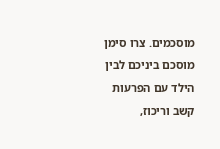מוסכמים. צרו סימן מוסכם ביניכם לבין הילד עם הפרעות קשב וריכוז,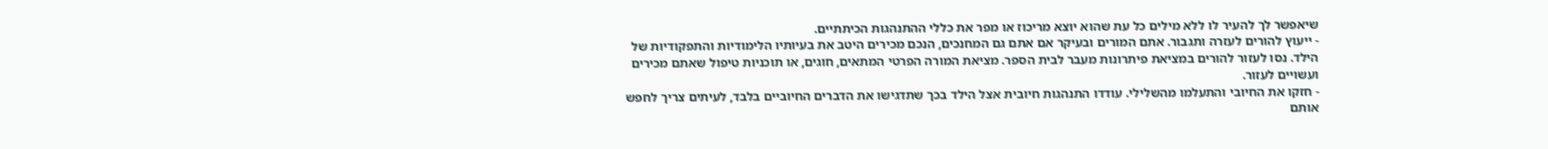שיאפשר לך להעיר לו ללא מילים כל עת שהוא יוצא מריכוז או מפר את כללי ההתנהגות הכיתתיים.
- ייעוץ להורים לעזרה ותגבור. אתם המורים ובעיקר אם אתם גם המחנכים, הנכם מכירים היטב את בעיותיו הלימודיות והתפקודיות של הילד. נסו לעזור להורים במציאת פיתרונות מעבר לבית הספר. מציאת המורה הפרטי המתאים, חוגים, או תוכניות טיפול שאתם מכירים ועשויים לעזור.
- חזקו את החיובי והתעלמו מהשלילי. עודדו התנהגות חיובית אצל הילד בכך שתדגישו את הדברים החיוביים בלבד, לעיתים צריך לחפש אותם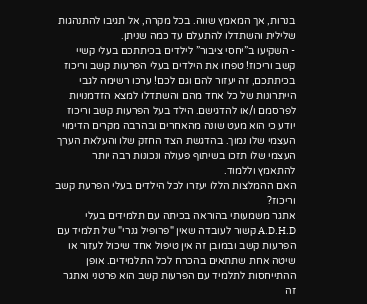בנרות, אך המאמץ שווה. בכל מקרה, אל תגיבו להתנהגות שלילית והשתדלו להתעלם עד כמה שניתן.
- השקיעו ב”יחסי ציבור” לילדים בכיתתכם בעלי קשיי קשב וריכוז! טפחו את הילדים בעלי הפרעות קשב וריכוז בכיתתכם, זה יעזור להם וגם לכם! ערכו רשימה לגבי הייתרונות של כל אחד מהם והשתדלו למצא הזדמנויות לפרסמם ו/או להדגישם. הילד בעל הפרעות קשב וריכוז יודע כי הוא מעט שונה מהאחרים ובהרבה מקרים הדימוי העצמי שלו נמוך. בהדגשת הצד החזק שלו והעלאת הערך העצמי שלו תזכו בשיתוף פעולה ונכונות רבה יותר להתאמץ וללמוד.
האם ההמלצות הללו יעזרו לכל הילדים בעלי הפרעת קשב וריכוז?
אתגר משמעותי בהוראה בכיתה עם תלמידים בעלי A.D.H.D קשור לעובדה שאין "פרופיל גנרי" של תלמיד עם הפרעות קשב ובמובן זה אין טיפול אחד שיכול לעזור או שיטה אחת שתתאים בהכרח לכל התלמידים. אופן ההתייחסות לתלמיד עם הפרעות קשב הוא פרטני ואתגר זה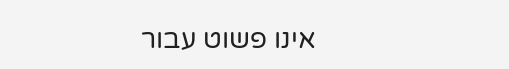אינו פשוט עבור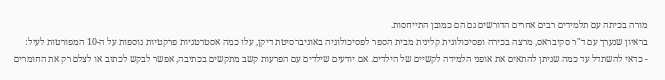מורה בכיתה עם תלמידים רבים אחרים הדורשים גם הם כמובן התייחסות.
בראיון שנערך עם ד"ר סקיבראס, מרצה בכירה ופסיכולוגית קלינית מבית הספר לפסיכולוגיה באוניברסיטת דיקן, עלו כמה אסטרטגיות פרקטיות נוספות על ה-10 המפורטות לעיל:
- כדאי להשתדל עד כמה שניתן להתאים את אופני הלמידה לקשיים של הילדים. אם יודעים שילדים עם הפרעות קשב מתקשים בכתיבה, אפשר לבקש לכתוב או לצלם רק את החומרים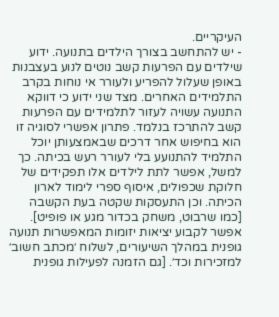העיקריים.
- יש להתחשב בצורך הילדים בתנועה. ידוע שילדים עם הפרעות קשב נוטים לנוע בעצבנות באופן שעלול להפריע ולעורר אי נוחות בקרב התלמידים האחרים. מצד שני ידוע כי דווקא התנועה עשויה לעזור לתלמידים עם הפרעות קשב להתרכז בנלמד. פתרון אפשרי לסוגיה זו הוא בחיפוש אחר דרכים שבאמצעותן יוכל התלמיד להתנועע בלי לעורר רעש בכיתה. כך למשל, אפשר לתת לילדים אלו תפקידים של חלוקת שכפולים, איסוף ספרי לימוד לארון הכיתה. וכן התעסקות שקטה בעת הקשבה [כמו שרבוט, משחק בכדור מגע או פופיט]. אפשר לקבוע יציאות יזומות המאפשרות תנועה גופנית במהלך השיעורים, לשלוח ׳מכתב חשוב׳ למזכירות וכד׳. [גם הזמנה לפעילות גופנית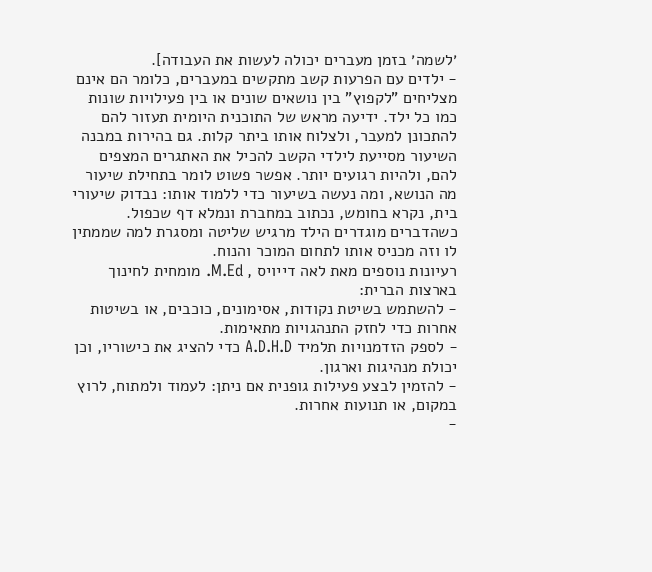׳לשמה׳ בזמן מעברים יכולה לעשות את העבודה].
- ילדים עם הפרעות קשב מתקשים במעברים, כלומר הם אינם מצליחים "לקפוץ" בין נושאים שונים או בין פעילויות שונות כמו כל ילד. ידיעה מראש של התוכנית היומית תעזור להם להתכונן למעבר, ולצלוח אותו ביתר קלות. גם בהירות במבנה השיעור מסייעת לילדי הקשב להכיל את האתגרים המצפים להם, ולהיות רגועים יותר. אפשר פשוט לומר בתחילת שיעור מה הנושא, ומה נעשה בשיעור כדי ללמוד אותו: נבדוק שיעורי בית, נקרא בחומש, נכתוב במחברת ונמלא דף שכפול. כשהדברים מוגדרים הילד מרגיש שליטה ומסגרת למה שממתין לו וזה מכניס אותו לתחום המוכר והנוח.
רעיונות נוספים מאת לאה דייויס , M.Ed. מומחית לחינוך בארצות הברית:
- להשתמש בשיטת נקודות, אסימונים, כוכבים, או בשיטות אחרות כדי לחזק התנהגויות מתאימות.
- לספק הזדמנויות תלמיד A.D.H.D כדי להציג את כישוריו, וכן יכולת מנהיגות וארגון.
- להזמין לבצע פעילות גופנית אם ניתן: לעמוד ולמתוח, לרוץ במקום, או תנועות אחרות.
-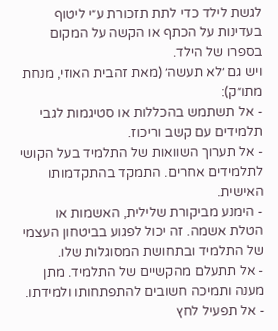לגשת לילד כדי לתת תזכורת ע״י ליטוף בעדינות על הכתף או הקשה על המקום בספרו של הילד.
ויש גם ׳לא תעשה׳ (מאת זהבית האוזי, מנחת מתו״ק):
- אל תשתמש בהכללות או סטיגמות לגבי תלמידים עם קשב וריכוז.
- אל תערוך השוואות של התלמיד בעל הקושי לתלמידים אחרים. התמקד בהתקדמותו האישית.
- הימנע מביקורת שלילית, האשמות או הטלת אשמה. זה יכול לפגוע בביטחון העצמי של התלמיד ובתחושת המסוגלות שלו.
- אל תתעלם מהקשיים של התלמיד. מתן מענה ותמיכה חשובים להתפתחותו ולמידתו.
- אל תפעיל לחץ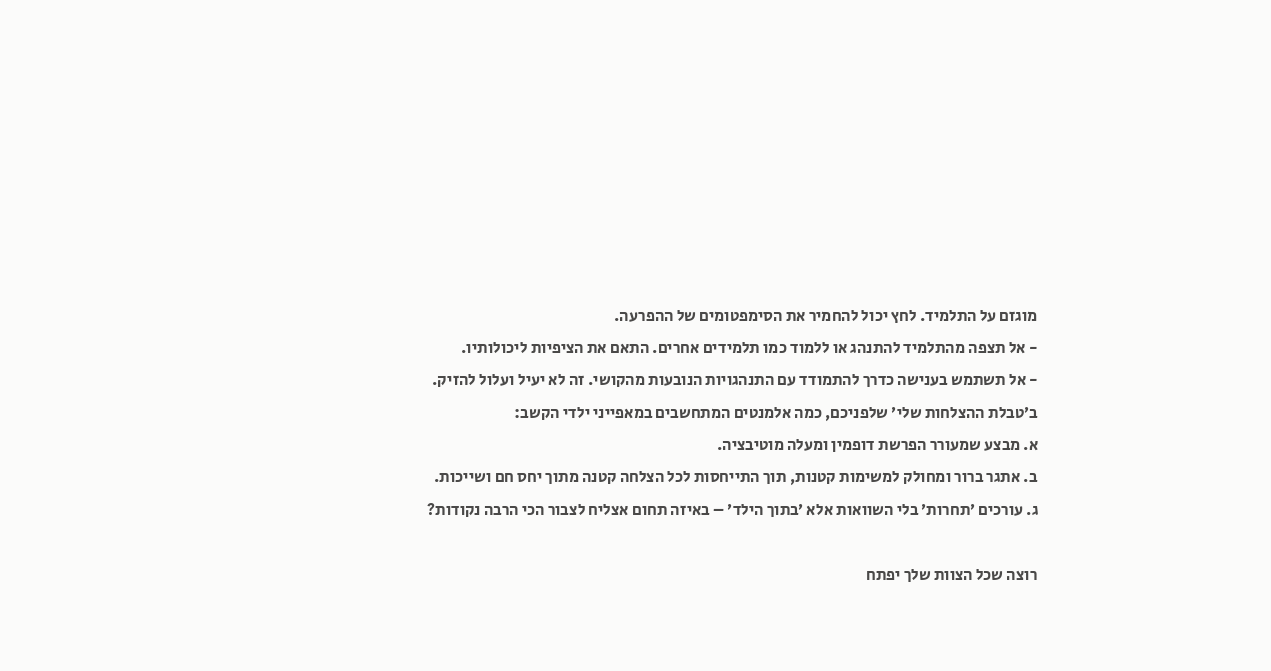מוגזם על התלמיד. לחץ יכול להחמיר את הסימפטומים של ההפרעה.
- אל תצפה מהתלמיד להתנהג או ללמוד כמו תלמידים אחרים. התאם את הציפיות ליכולותיו.
- אל תשתמש בענישה כדרך להתמודד עם התנהגויות הנובעות מהקושי. זה לא יעיל ועלול להזיק.
ב׳טבלת ההצלחות שלי׳ שלפניכם, כמה אלמנטים המתחשבים במאפייני ילדי הקשב:
א. מבצע שמעורר הפרשת דופמין ומעלה מוטיבציה.
ב. אתגר ברור ומחולק למשימות קטנות, תוך התייחסות לכל הצלחה קטנה מתוך יחס חם ושייכות.
ג. עורכים ׳תחרות׳ בלי השוואות אלא ׳בתוך הילד׳ – באיזה תחום אצליח לצבור הכי הרבה נקודות?

רוצה שכל הצוות שלך יפתח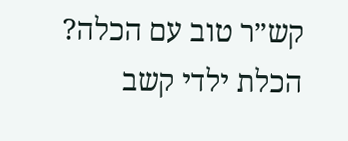קש״ר טוב עם הכלה?
הכלת ילדי קשב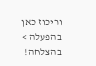וריכוז כאן בהפעלה >
בהצלחה!